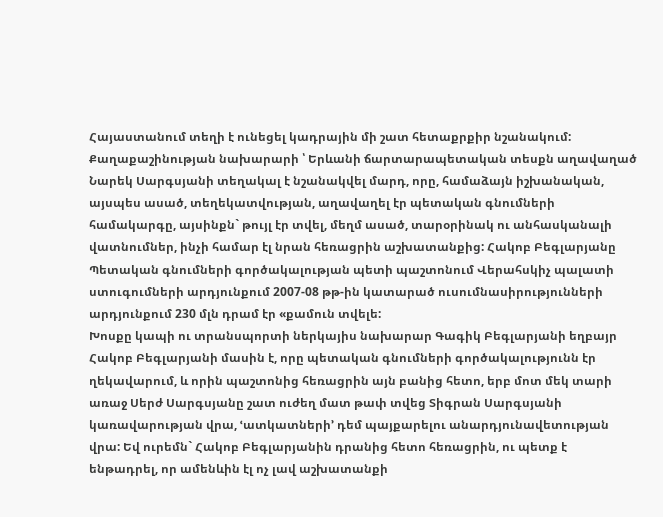Հայաստանում տեղի է ունեցել կադրային մի շատ հետաքրքիր նշանակում: Քաղաքաշինության նախարարի ՝ Երևանի ճարտարապետական տեսքն աղավաղած Նարեկ Սարգսյանի տեղակալ է նշանակվել մարդ, որը, համաձայն իշխանական, այսպես ասած, տեղեկատվության, աղավաղել էր պետական գնումների համակարգը, այսինքն` թույլ էր տվել, մեղմ ասած, տարօրինակ ու անհասկանալի վատնումներ, ինչի համար էլ նրան հեռացրին աշխատանքից: Հակոբ Բեգլարյանը Պետական գնումների գործակալության պետի պաշտոնում Վերահսկիչ պալատի ստուգումների արդյունքում 2007-08 թթ-ին կատարած ուսումնասիրությունների արդյունքում 230 մլն դրամ էր «քամուն տվելե:
Խոսքը կապի ու տրանսպորտի ներկայիս նախարար Գագիկ Բեգլարյանի եղբայր Հակոբ Բեգլարյանի մասին է, որը պետական գնումների գործակալությունն էր ղեկավարում, և որին պաշտոնից հեռացրին այն բանից հետո, երբ մոտ մեկ տարի առաջ Սերժ Սարգսյանը շատ ուժեղ մատ թափ տվեց Տիգրան Սարգսյանի կառավարության վրա, ՙատկատների՚ դեմ պայքարելու անարդյունավետության վրա: Եվ ուրեմն` Հակոբ Բեգլարյանին դրանից հետո հեռացրին, ու պետք է ենթադրել, որ ամենևին էլ ոչ լավ աշխատանքի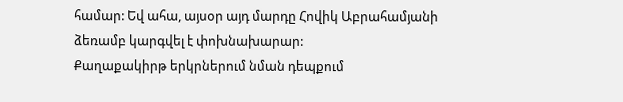համար: Եվ ահա, այսօր այդ մարդը Հովիկ Աբրահամյանի ձեռամբ կարգվել է փոխնախարար:
Քաղաքակիրթ երկրներում նման դեպքում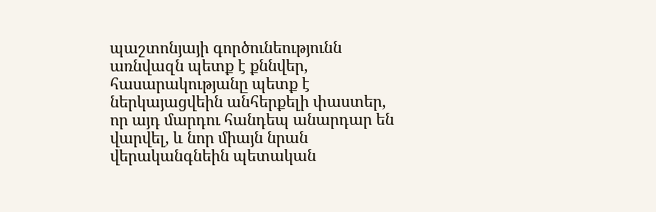պաշտոնյայի գործունեությունն առնվազն պետք է քննվեր, հասարակությանը պետք է ներկայացվեին անհերքելի փաստեր, որ այդ մարդու հանդեպ անարդար են վարվել, և նոր միայն նրան վերականգնեին պետական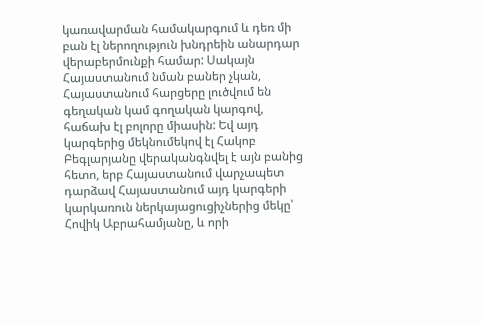կառավարման համակարգում և դեռ մի բան էլ ներողություն խնդրեին անարդար վերաբերմունքի համար: Սակայն Հայաստանում նման բաներ չկան, Հայաստանում հարցերը լուծվում են գեղական կամ գողական կարգով, հաճախ էլ բոլորը միասին: Եվ այդ կարգերից մեկնումեկով էլ Հակոբ Բեգլարյանը վերականգնվել է այն բանից հետո, երբ Հայաստանում վարչապետ դարձավ Հայաստանում այդ կարգերի կարկառուն ներկայացուցիչներից մեկը՝ Հովիկ Աբրահամյանը, և որի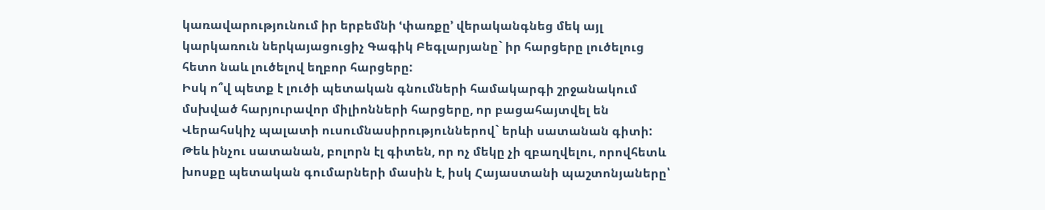կառավարությունում իր երբեմնի ՙփառքը՚ վերականգնեց մեկ այլ կարկառուն ներկայացուցիչ Գագիկ Բեգլարյանը` իր հարցերը լուծելուց հետո նաև լուծելով եղբոր հարցերը:
Իսկ ո՞վ պետք է լուծի պետական գնումների համակարգի շրջանակում մսխված հարյուրավոր միլիոնների հարցերը, որ բացահայտվել են Վերահսկիչ պալատի ուսումնասիրություններով` երևի սատանան գիտի: Թեև ինչու սատանան, բոլորն էլ գիտեն, որ ոչ մեկը չի զբաղվելու, որովհետև խոսքը պետական գումարների մասին է, իսկ Հայաստանի պաշտոնյաները՝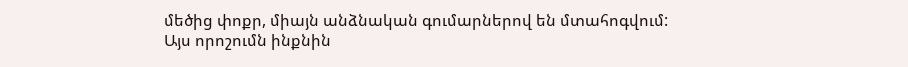մեծից փոքր, միայն անձնական գումարներով են մտահոգվում:
Այս որոշումն ինքնին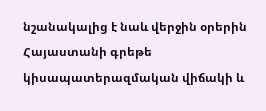նշանակալից է նաև վերջին օրերին Հայաստանի գրեթե կիսապատերազմական վիճակի և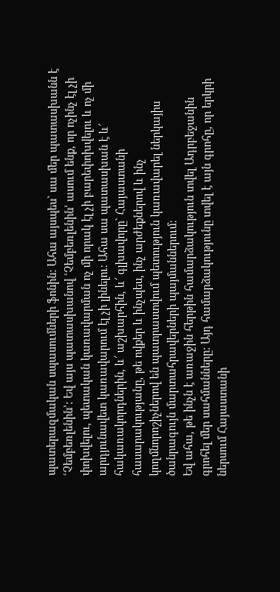պատերազմական սպասումների ֆոնին: Ահա այսպես` սա մեր պատասխանն է ՙՉեմբեռլենին՚: Եվ այս պատասխանով ՙՉեմբեռլենին՚ ասում ենք, որ ոչինչ էլ չի փոխվելու, պետական կառավարման ոչ մի որակ էլ չի բարեփոխվելու և ոչ մի արդյունավետ կառավարում էլ չի լինելու: Ահա սա պատասխան է և՜ հակառակորդներին, և՜ աշխարհին, և՜ գլխավորը` Հայաստանի հասարակությանը, թե ովքեր և ինչպես, ինչ արժեքներով և ինչ կողմնորոշիչներով են պատրաստվում պետություն կառավարել ներկայիս ծանրագույն մարտահրավերների պայմաններում:
Եվ ահա, թե ինչն է առաջին հերթին համարձակություն տվել Ադրբեջանին գրոհել մեր սահմանները: Այդ համարձակությունը տվել է այն գրոհը, որ երկրի ներսում Հայաստանի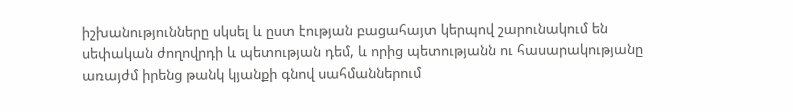իշխանությունները սկսել և ըստ էության բացահայտ կերպով շարունակում են սեփական ժողովրդի և պետության դեմ, և որից պետությանն ու հասարակությանը առայժմ իրենց թանկ կյանքի գնով սահմաններում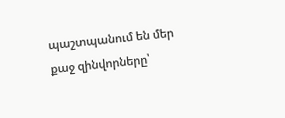պաշտպանում են մեր քաջ զինվորները՝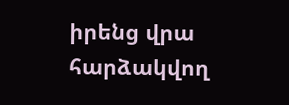իրենց վրա հարձակվող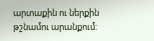արտաքին ու ներքին թշնամու արանքում: